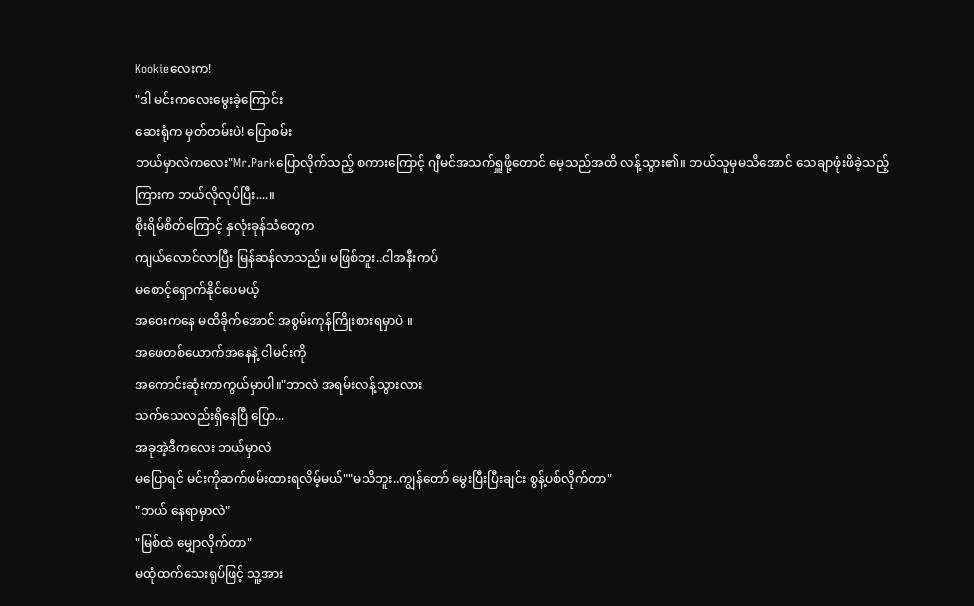Kookieလေးက!
"ဒါ မင်းကလေးမွေးခဲ့ကြောင်း
ဆေးရုံက မှတ်တမ်းပဲ! ပြောစမ်း
ဘယ်မှာလဲကလေး"Mr.Parkပြောလိုက်သည့် စကားကြောင့် ဂျီမင်အသက်ရှူဖို့တောင် မေ့သည်အထိ လန့်သွား၏။ ဘယ်သူမှမသိအောင် သေချာဖုံးဖိခဲ့သည့်ကြားက ဘယ်လိုလုပ်ပြီး....။
စိုးရိမ်စိတ်ကြောင့် နှလုံးခုန်သံတွေက
ကျယ်လောင်လာပြီး မြန်ဆန်လာသည်။ မဖြစ်ဘူး..ငါအနီးကပ်
မစောင့်ရှောက်နိုင်ပေမယ့်
အဝေးကနေ မထိခိုက်အောင် အစွမ်းကုန်ကြိုးစားရမှာပဲ ။
အဖေတစ်ယောက်အနေနဲ့ ငါမင်းကို
အကောင်းဆုံးကာကွယ်မှာပါ။"ဘာလဲ အရမ်းလန့်သွားလား
သက်သေလည်းရှိနေပြီ ပြော...
အခုအဲ့ဒီကလေး ဘယ်မှာလဲ
မပြောရင် မင်းကိုဆက်ဖမ်းထားရလိမ့်မယ်""မသိဘူး..ကျွန်တော် မွေးပြီးပြီးချင်း စွန့်ပစ်လိုက်တာ"
"ဘယ် နေရာမှာလဲ"
"မြစ်ထဲ မျှောလိုက်တာ"
မထုံထက်သေးရုပ်ဖြင့် သူ့အား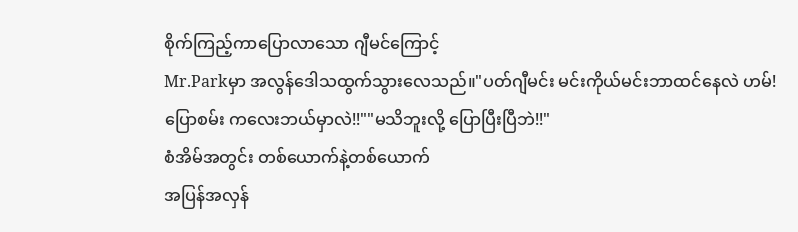စိုက်ကြည့်ကာပြောလာသော ဂျီမင်ကြောင့်
Mr.Parkမှာ အလွန်ဒေါသထွက်သွားလေသည်။"ပတ်ဂျီမင်း မင်းကိုယ်မင်းဘာထင်နေလဲ ဟမ်!
ပြောစမ်း ကလေးဘယ်မှာလဲ!!""မသိဘူးလို့ ပြောပြီးပြီဘဲ!!"
စံအိမ်အတွင်း တစ်ယောက်နဲ့တစ်ယောက်
အပြန်အလှန်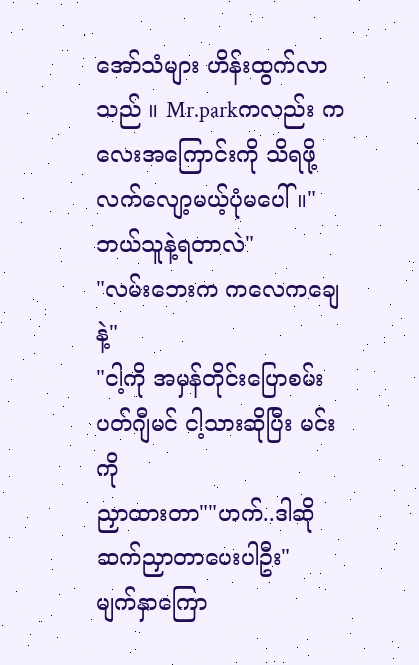အော်သံများ ဟိန်းထွက်လာသည် ။ Mr.parkကလည်း ကလေးအကြောင်းကို သိရဖို့ လက်လျော့မယ့်ပုံမပေါ်။" ဘယ်သူနဲ့ရတာလဲ"
"လမ်းဘေးက ကလေကချေနဲ့"
"ငါ့ကို အမှန်တိုင်းပြောစမ်း
ပတ်ဂျီမင် ငါ့သားဆိုပြီး မင်းကို
ညှာထားတာ""ဟက်..ဒါဆို ဆက်ညှာတာပေးပါဦး"
မျက်နှာကြော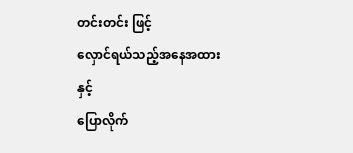တင်းတင်း ဖြင့်
လှောင်ရယ်သည့်အနေအထားနှင့်
ပြောလိုက်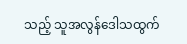သည့် သူအလွန်ဒေါသထွက်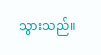သွားသည်။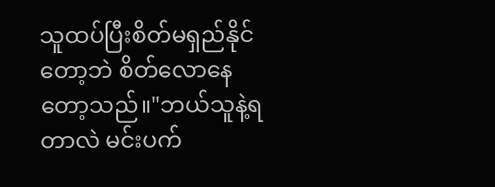သူထပ်ပြီးစိတ်မရှည်နိုင်တော့ဘဲ စိတ်လောနေတော့သည်။"ဘယ်သူနဲ့ရတာလဲ မင်းပက်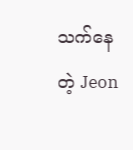သက်နေတဲ့ Jeon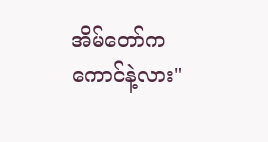အိမ်တော်က ကောင်နဲ့လား"